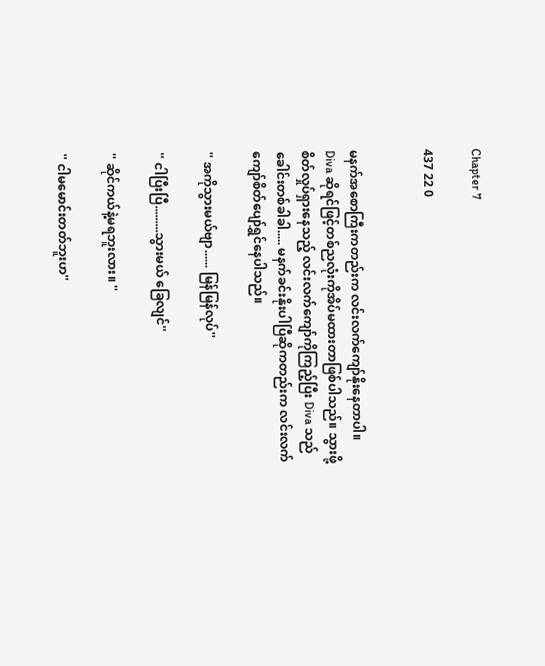Chapter 7

437 22 0


မနက်အစောကြီးကတည်းက လင်းလက်ကျော်နိုးနေတာပါ။ Diva ဆိုရင်ဖြင့်တစ်ညလုံးကိုအိပ်မထားတာဖြစ်ပါသည်။ သွားဖို့စိတ်လှုပ်ရှားနေသည့် လင်းလက်ကျော်ကိုကြည့်ပြီး Diva သည်ခေါင်းတစ်ခါခါ..... မနက်ခင်းနိုးပါပြီဆိုကတည်းက လင်းလက်ကျော်စိတ်ပျော်ရွှင်နေပါသည်။

'' အကိုသွားမယ်ဗျာ...... မြန်မြန်လုပ်''

'' ငါပြီးပြီ.........သွားမယ် ခြေလျင်''

'' ဆိုင်ကယ်နဲ့မရဘူးလား။ ''

'' ငါမမောင်းတတ်ဘူးဟ''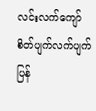လင်းလက်ကျော်စိတ်ပျက်လက်ပျက်ပြန်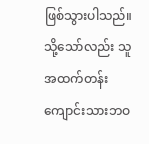ဖြစ်သွားပါသည်။ သို့သော်လည်း သူအထက်တန်းကျောင်းသားဘဝ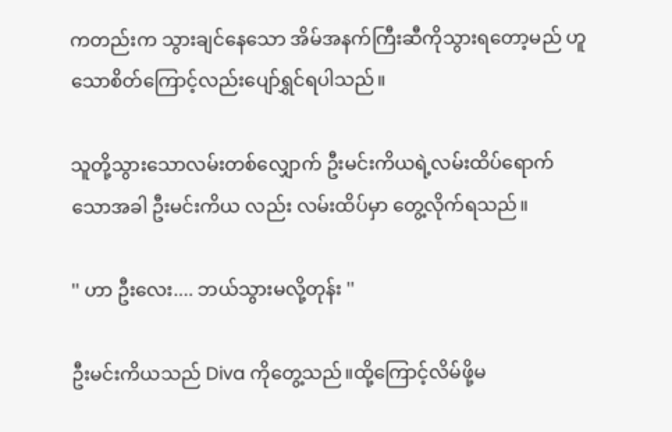ကတည်းက သွားချင်နေသော အိမ်အနက်ကြီးဆီကိုသွားရတော့မည် ဟူသောစိတ်ကြောင့်လည်းပျော်ရွှင်ရပါသည်။

သူတို့သွားသောလမ်းတစ်လျှောက် ဦးမင်းကိယရဲ့လမ်းထိပ်ရောက်သောအခါ ဦးမင်းကိယ လည်း လမ်းထိပ်မှာ တွေ့လိုက်ရသည်။

'' ဟာ ဦးလေး.... ဘယ်သွားမလို့တုန်း ''

ဦးမင်းကိယသည် Diva ကိုတွေ့သည်။ထို့ကြောင့်လိမ်ဖို့မ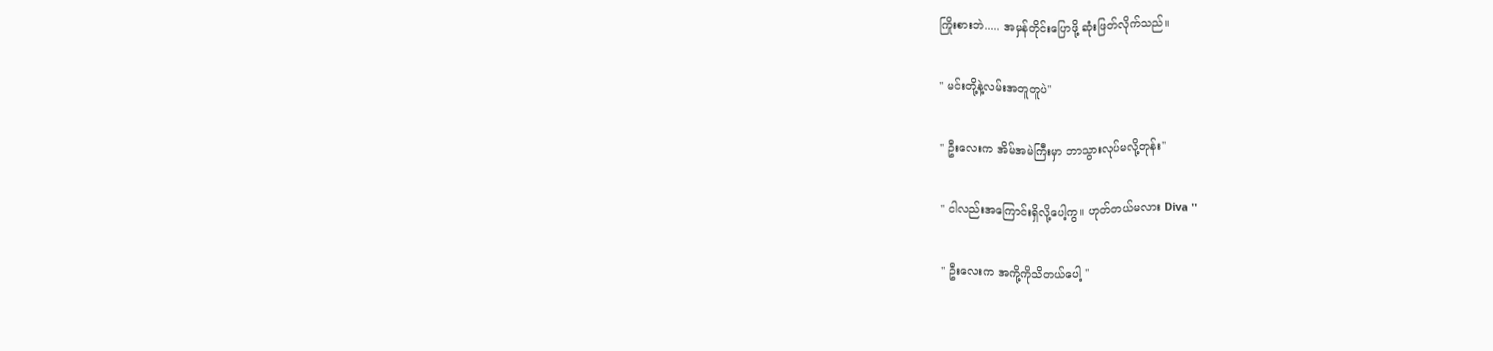ကြိုးစားဘဲ..... အမှန်တိုင်းပြောဖို့ ဆုံးဖြတ်လိုက်သည်။

'' မင်းတို့နဲ့လမ်းအတူတူပဲ''

'' ဦးလေးက အိမ်အမဲကြီးမှာ ဘာသွားလုပ်မလို့တုန်း''

'' ငါလည်းအကြောင်းရှိလို့ပေါ့ကွ။ ဟုတ်တယ်မလား Diva ''

'' ဦးလေးက အကို့ကိုသိတယ်ပေါ့ ''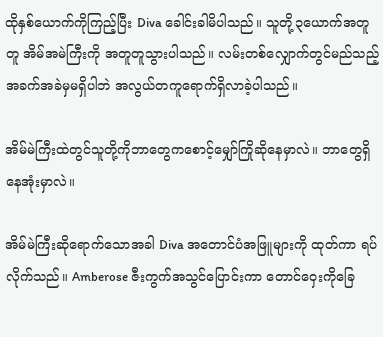ထိုနှစ်ယောက်ကိုကြည့်ပြီး Diva ခေါင်းခါမိပါသည်။ သူတို့၃ယောက်အတူတူ အိမ်အမဲကြီးကို အတူတူသွားပါသည်။ လမ်းတစ်လျှောက်တွင်မည်သည့်အခက်အခဲမှမရှိပါဘဲ အလွယ်တကူရောက်ရှိလာခဲ့ပါသည်။

အိမ်မဲကြီးထဲတွင်သူတို့ကိုဘာတွေကစောင့်မျှော်ကြိုဆိုနေမှာလဲ။ ဘာတွေရှိနေအုံးမှာလဲ။

အိမ်မဲကြီးဆိုရောက်သောအခါ Diva အတောင်ပံအဖြူများကို ထုတ်ကာ ရပ်လိုက်သည်။ Amberose ဇီးကွက်အသွင်ပြောင်းကာ တောင်ဝှေးကိုခြေ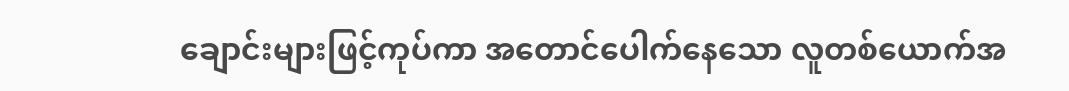ချောင်းများဖြင့်ကုပ်ကာ အတောင်ပေါက်နေသော လူတစ်ယောက်အ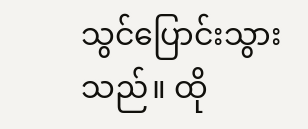သွင်ပြောင်းသွားသည်။ ထို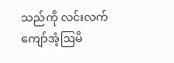သည်ကို လင်းလက်ကျော်အံ့ဩမိ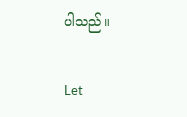ပါသည်။

Let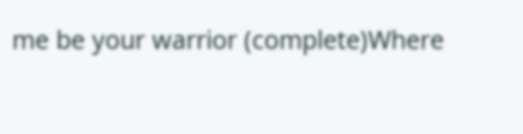me be your warrior (complete)Where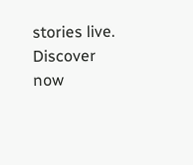stories live. Discover now